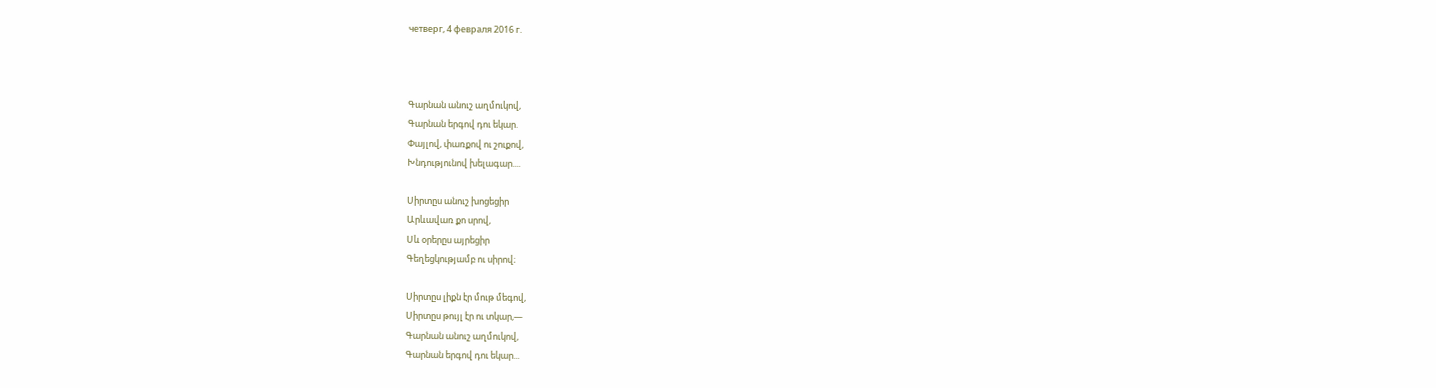четверг, 4 февраля 2016 г.



Գարնան անուշ աղմուկով,
Գարնան երգով դու եկար.
Փայլով, փառքով ու շուքով,
Խնդությունով խելագար....

Սիրտըս անուշ խոցեցիր
Արևավառ քո սրով,
Սև օրերըս այրեցիր
Գեղեցկությամբ ու սիրով։

Սիրտըս լիքն էր մութ մեգով,
Սիրտըս թույլ էր ու տկար,—
Գարնան անուշ աղմուկով,
Գարնան երգով դու եկար...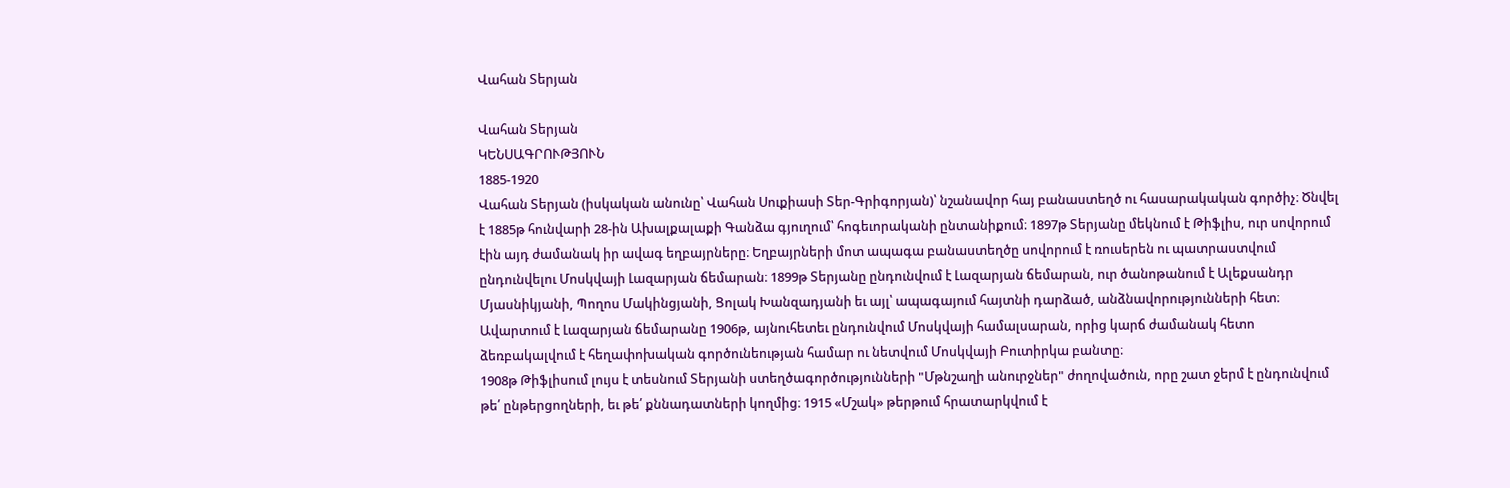Վահան Տերյան

Վահան Տերյան
ԿԵՆՍԱԳՐՈՒԹՅՈՒՆ
1885-1920
Վահան Տերյան (իսկական անունը՝ Վահան Սուքիասի Տեր-Գրիգորյան)՝ նշանավոր հայ բանաստեղծ ու հասարակական գործիչ։ Ծնվել է 1885թ հունվարի 28-ին Ախալքալաքի Գանձա գյուղում՝ հոգեւորականի ընտանիքում։ 1897թ Տերյանը մեկնում է Թիֆլիս, ուր սովորում էին այդ ժամանակ իր ավագ եղբայրները։ Եղբայրների մոտ ապագա բանաստեղծը սովորում է ռուսերեն ու պատրաստվում ընդունվելու Մոսկվայի Լազարյան ճեմարան։ 1899թ Տերյանը ընդունվում է Լազարյան ճեմարան, ուր ծանոթանում է Ալեքսանդր Մյասնիկյանի, Պողոս Մակինցյանի, Ցոլակ Խանզադյանի եւ այլ՝ ապագայում հայտնի դարձած, անձնավորությունների հետ։ Ավարտում է Լազարյան ճեմարանը 1906թ, այնուհետեւ ընդունվում Մոսկվայի համալսարան, որից կարճ ժամանակ հետո ձեռբակալվում է հեղափոխական գործունեության համար ու նետվում Մոսկվայի Բուտիրկա բանտը։
1908թ Թիֆլիսում լույս է տեսնում Տերյանի ստեղծագործությունների "Մթնշաղի անուրջներ" ժողովածուն, որը շատ ջերմ է ընդունվում թե՛ ընթերցողների, եւ թե՛ քննադատների կողմից։ 1915 «Մշակ» թերթում հրատարկվում է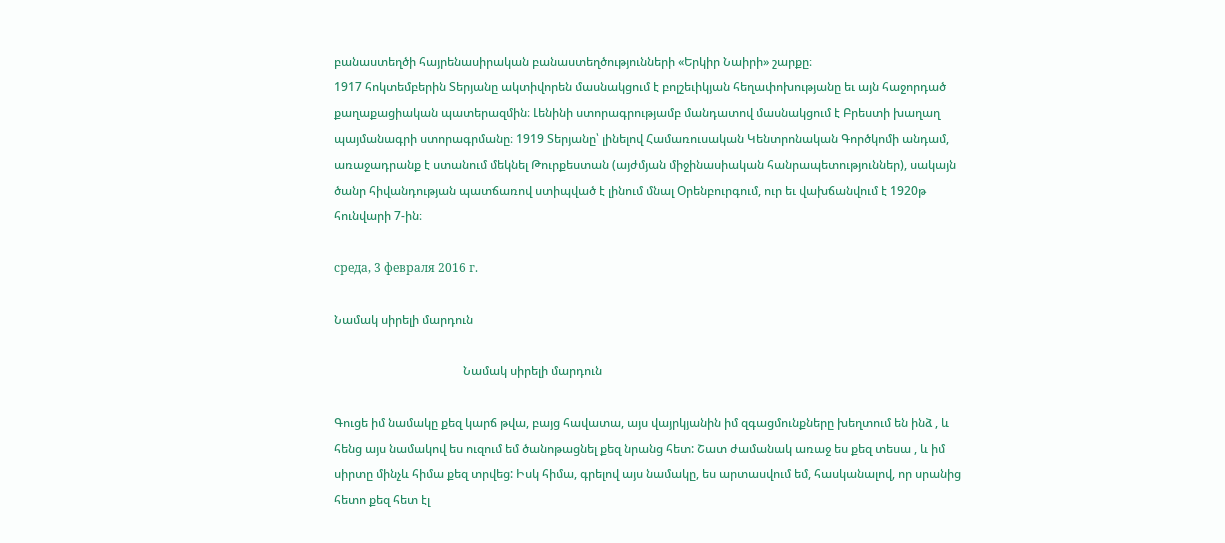բանաստեղծի հայրենասիրական բանաստեղծությունների «Երկիր Նաիրի» շարքը։
1917 հոկտեմբերին Տերյանը ակտիվորեն մասնակցում է բոլշեւիկյան հեղափոխությանը եւ այն հաջորդած քաղաքացիական պատերազմին։ Լենինի ստորագրությամբ մանդատով մասնակցում է Բրեստի խաղաղ պայմանագրի ստորագրմանը։ 1919 Տերյանը՝ լինելով Համառուսական Կենտրոնական Գործկոմի անդամ, առաջադրանք է ստանում մեկնել Թուրքեստան (այժմյան միջինասիական հանրապետություններ), սակայն ծանր հիվանդության պատճառով ստիպված է լինում մնալ Օրենբուրգում, ուր եւ վախճանվում է 1920թ հունվարի 7-ին։

среда, 3 февраля 2016 г.

Նամակ սիրելի մարդուն

                                           Նամակ սիրելի մարդուն

Գուցե իմ նամակը քեզ կարճ թվա, բայց հավատա, այս վայրկյանին իմ զգացմունքները խեղտում են ինձ , և հենց այս նամակով ես ուզում եմ ծանոթացնել քեզ նրանց հետ: Շատ ժամանակ առաջ ես քեզ տեսա , և իմ սիրտը մինչև հիմա քեզ տրվեց: Իսկ հիմա, գրելով այս նամակը, ես արտասվում եմ, հասկանալով, որ սրանից հետո քեզ հետ էլ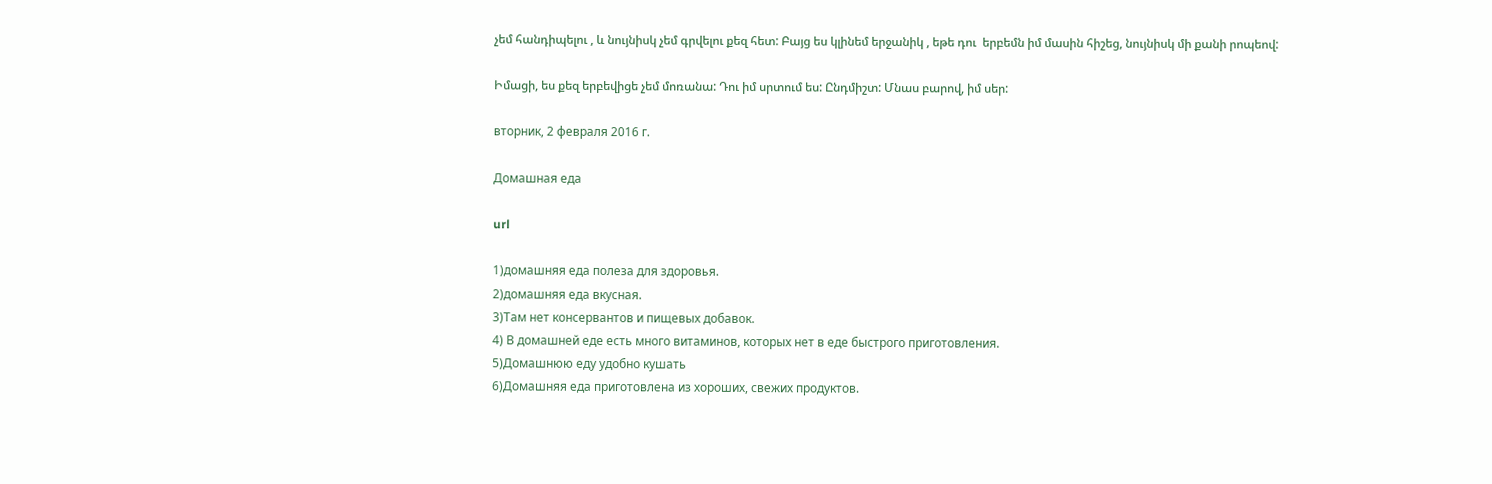չեմ հանդիպելու , և նույնիսկ չեմ գրվելու քեզ հետ: Բայց ես կլինեմ երջանիկ , եթե դու  երբեմն իմ մասին հիշեց, նույնիսկ մի քանի րոպեով:

Իմացի, ես քեզ երբեվիցե չեմ մոռանա: Դու իմ սրտում ես: Ընդմիշտ: Մնաս բարով, իմ սեր:

вторник, 2 февраля 2016 г.

Домашная еда

url

1)домашняя еда полеза для здоровья.
2)домашняя еда вкусная.
3)Там нет консервантов и пищевых добавок.
4) В домашней еде есть много витаминов, которых нет в еде быстрого приготовления.
5)Домашнюю еду удобно кушать
6)Домашняя еда приготовлена из хороших, свежих продуктов.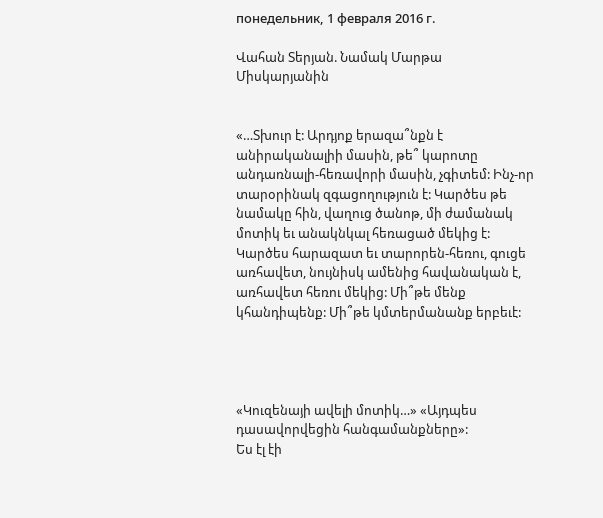понедельник, 1 февраля 2016 г.

Վահան Տերյան. Նամակ Մարթա Միսկարյանին


«…Տխուր է: Արդյոք երազա՞նքն է անիրականալիի մասին, թե՞ կարոտը անդառնալի-հեռավորի մասին, չգիտեմ: Ինչ-որ տարօրինակ զգացողություն է: Կարծես թե նամակը հին, վաղուց ծանոթ, մի ժամանակ մոտիկ եւ անակնկալ հեռացած մեկից է: Կարծես հարազատ եւ տարորեն-հեռու, գուցե առհավետ, նույնիսկ ամենից հավանական է, առհավետ հեռու մեկից: Մի՞թե մենք կհանդիպենք: Մի՞թե կմտերմանանք երբեւէ:




«Կուզենայի ավելի մոտիկ…» «Այդպես դասավորվեցին հանգամանքները»:
Ես էլ էի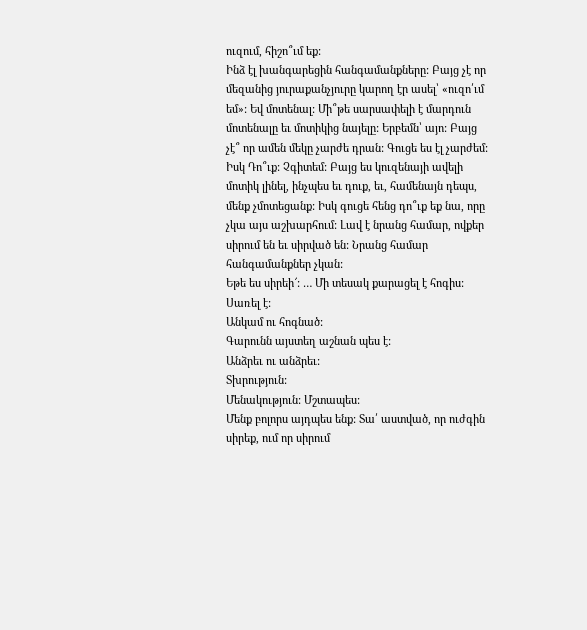ուզում, հիշո՞ւմ եք:
Ինձ էլ խանգարեցին հանգամանքները: Բայց չէ որ մեզանից յուրաքանչյուրը կարող էր ասել՝ «ուզո՛ւմ եմ»: Եվ մոտենալ: Մի՞թե սարսափելի է մարդուն մոտենալը եւ մոտիկից նայելը: Երբեմն՝ այո: Բայց չէ՞ որ ամեն մեկը չարժե դրան: Գուցե ես էլ չարժեմ: Իսկ Դո՞ւք: Չգիտեմ: Բայց ես կուզենայի ավելի մոտիկ լինել, ինչպես եւ դուք, եւ, համենայն դեպս, մենք չմոտեցանք: Իսկ գուցե հենց դո՞ւք եք նա, որը չկա այս աշխարհում: Լավ է նրանց համար, ովքեր սիրում են եւ սիրված են: Նրանց համար հանգամանքներ չկան:
Եթե ես սիրեի՜: … Մի տեսակ քարացել է հոգիս: Սառել է:
Անկամ ու հոգնած:
Գարունն այստեղ աշնան պես է:
Անձրեւ ու անձրեւ:
Տխրություն:
Մենակություն: Մշտապես:
Մենք բոլորս այդպես ենք: Տա՛ աստված, որ ուժգին սիրեք, ում որ սիրում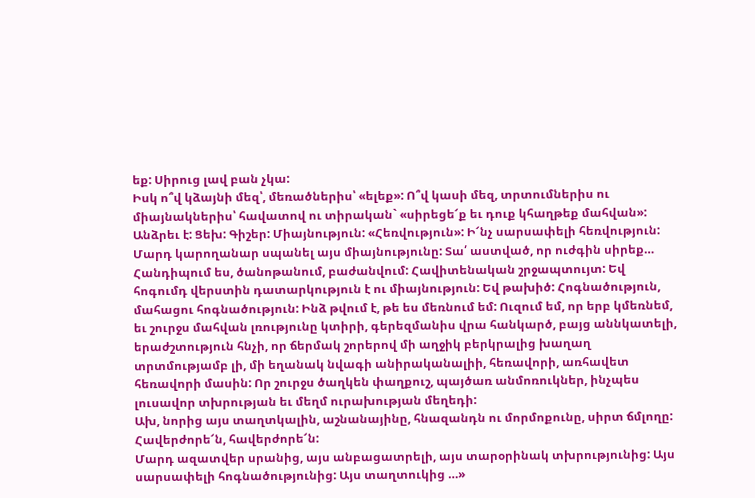եք: Սիրուց լավ բան չկա:
Իսկ ո՞վ կձայնի մեզ՝, մեռածներիս՝ «ելեք»: Ո՞վ կասի մեզ, տրտումներիս ու միայնակներիս՝ հավատով ու տիրական` «սիրեցե՜ք եւ դուք կհաղթեք մահվան»:
Անձրեւ է: Ցեխ: Գիշեր: Միայնություն: «Հեռվություն»: Ի՜նչ սարսափելի հեռվություն: Մարդ կարողանար սպանել այս միայնությունը: Տա՛ աստված, որ ուժգին սիրեք… Հանդիպում ես, ծանոթանում, բաժանվում: Հավիտենական շրջապտույտ: Եվ հոգումդ վերստին դատարկություն է ու միայնություն: Եվ թախիծ: Հոգնածություն, մահացու հոգնածություն: Ինձ թվում է, թե ես մեռնում եմ: Ուզում եմ, որ երբ կմեռնեմ, եւ շուրջս մահվան լռությունը կտիրի, գերեզմանիս վրա հանկարծ, բայց աննկատելի, երաժշտություն հնչի, որ ճերմակ շորերով մի աղջիկ բերկրալից խաղաղ տրտմությամբ լի, մի եղանակ նվագի անիրականալիի, հեռավորի, առհավետ հեռավորի մասին: Որ շուրջս ծաղկեն փաղքուշ, պայծառ անմոռուկներ, ինչպես լուսավոր տխրության եւ մեղմ ուրախության մեղեդի:
Ախ, նորից այս տաղտկալին, աշնանայինը, հնազանդն ու մորմոքունը, սիրտ ճմլողը: Հավերժորե՜ն, հավերժորե՜ն:
Մարդ ազատվեր սրանից, այս անբացատրելի, այս տարօրինակ տխրությունից: Այս սարսափելի հոգնածությունից: Այս տաղտուկից …»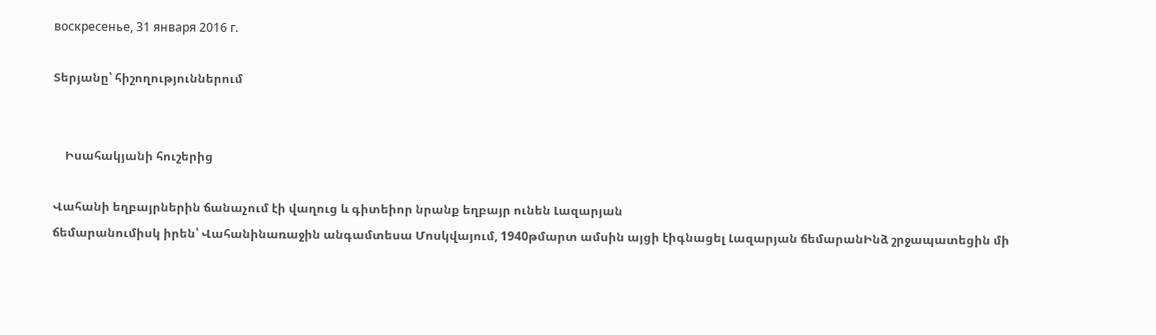воскресенье, 31 января 2016 г.

Տերյանը՝ հիշողություններում


    Իսահակյանի հուշերից

Վահանի եղբայրներին ճանաչում էի վաղուց և գիտեիոր նրանք եղբայր ունեն Լազարյան
ճեմարանումիսկ իրեն՝ Վահանինառաջին անգամտեսա Մոսկվայում, 1940թմարտ ամսին այցի էիգնացել Լազարյան ճեմարանԻնձ շրջապատեցին մի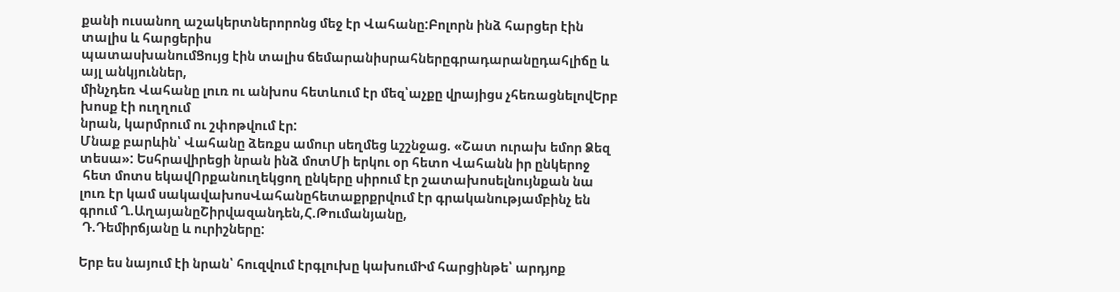քանի ուսանող աշակերտներորոնց մեջ էր Վահանը:Բոլորն ինձ հարցեր էին տալիս և հարցերիս
պատասխանումՑույց էին տալիս ճեմարանիսրահներըգրադարանըդահլիճը և այլ անկյուններ,
մինչդեռ Վահանը լուռ ու անխոս հետևում էր մեզ՝աչքը վրայիցս չհեռացնելովԵրբ խոսք էի ուղղում
նրան, կարմրում ու շփոթվում էր:
Մնաք բարևին՝ Վահանը ձեռքս ամուր սեղմեց ևշշնջաց. «Շատ ուրախ եմոր Ձեզ տեսա»: Եսհրավիրեցի նրան ինձ մոտՄի երկու օր հետո Վահանն իր ընկերոջ
 հետ մոտս եկավՈրքանուղեկցող ընկերը սիրում էր շատախոսելնույնքան նա լուռ էր կամ սակավախոսՎահանըհետաքրքրվում էր գրականությամբինչ են գրում Ղ.ԱղայանըՇիրվազանդեն,Հ.Թումանյանը,
 Դ.Դեմիրճյանը և ուրիշները:

Երբ ես նայում էի նրան՝ հուզվում էրգլուխը կախումԻմ հարցինթե՝ արդյոք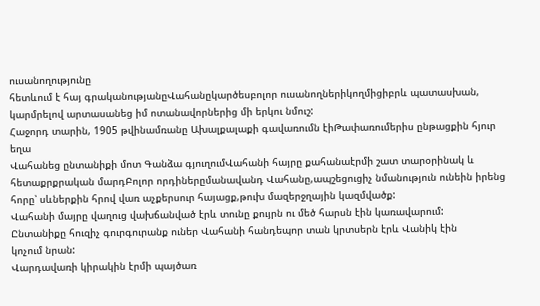ուսանողությունը
հետևում է հայ գրականությանըՎահանըկարծեսբոլոր ուսանողներիկողմիցիբրև պատասխան,
կարմրելով արտասանեց իմ ոտանավորներից մի երկու նմուշ:
Հաջորդ տարին, 1905 թվինամռանը Ախալքալաքի գավառումն էիԹափառումերիս ընթացքին հյուր եղա
Վահանեց ընտանիքի մոտ Գանձա գյուղումՎահանի հայրը քահանաէրմի շատ տարօրինակ և
հետաքրքրական մարդԲոլոր որդիներըմանավանդ Վահանը,ապշեցուցիչ նմանություն ունեին իրենց
հորը՝ սևներքին հրով վառ աչքերսուր հայացք,թուխ մազերջղային կազմվածք:
Վահանի մայրը վաղուց վախճանված էրև տունը քույրն ու մեծ հարսն էին կառավարում:
Ընտանիքը հուզիչ գուրգուրանք ուներ Վահանի հանդեպոր տան կրտսերն էրև Վանիկ էին
կոչում նրան:
Վարդավառի կիրակին էրմի պայծառ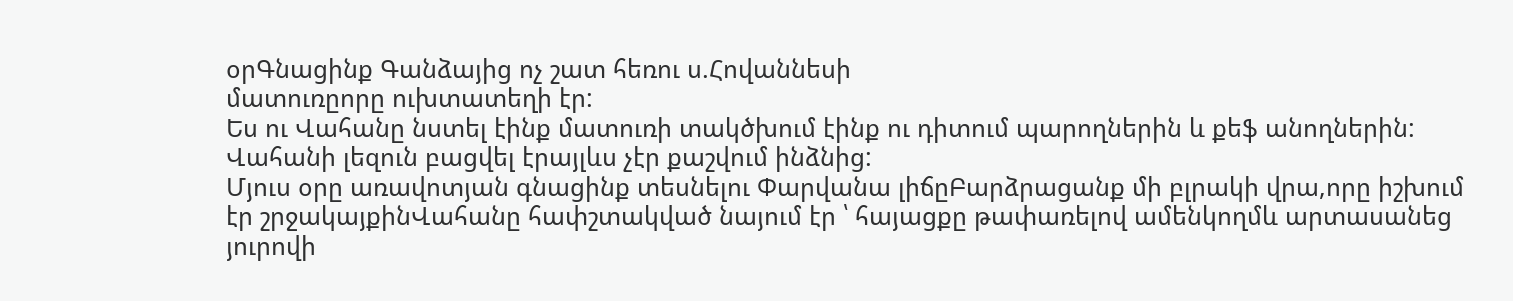օրԳնացինք Գանձայից ոչ շատ հեռու ս.Հովաննեսի
մատուռըորը ուխտատեղի էր:
Ես ու Վահանը նստել էինք մատուռի տակծխում էինք ու դիտում պարողներին և քեֆ անողներին:
Վահանի լեզուն բացվել էրայլևս չէր քաշվում ինձնից:
Մյուս օրը առավոտյան գնացինք տեսնելու Փարվանա լիճըԲարձրացանք մի բլրակի վրա,որը իշխում
էր շրջակայքինՎահանը հափշտակված նայում էր ՝ հայացքը թափառելով ամենկողմև արտասանեց
յուրովի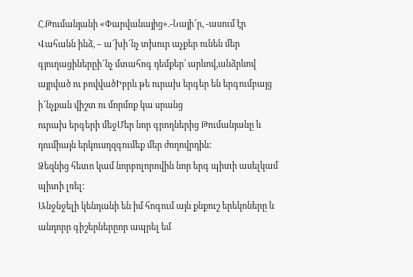Հ.Թումանյանի «Փարվանայից».-Նայի՜ր, -ասում էր Վահանն ինձ, – ա՜խի՜նչ տխուր աչքեր ունեն մեր գյուղացիներըի՜նչ մտահոգ դեմքեր՝ արևով,անձրևով
այրված ու բովվածԻբրև թե ուրախ երգեր են երգումբայց ի՜նչքան վիշտ ու մորմոք կա սրանց
ուրախ երգերի մեջՄեր նոր գրողներից Թումանյանը և դումիայն երկուսդզգումեք մեր ժողովրդին:
Ձեզնից հետո կամ նորբոլորովին նոր երգ պիտի ասելկամ պիտի լռել:
Անջնջելի կենդանի են իմ հոգում այն քնքուշ երեկոները և անդորր գիշերներըոր ապրել եմ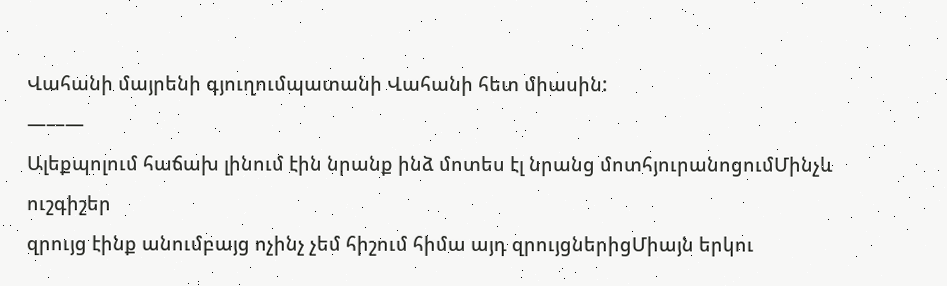Վահանի մայրենի գյուղումպատանի Վահանի հետ միասին:
———
Ալեքպոլում հաճախ լինում էին նրանք ինձ մոտես էլ նրանց մոտհյուրանոցումՄինչև ուշգիշեր
զրույց էինք անումբայց ոչինչ չեմ հիշում հիմա այդ զրույցներիցՄիայն երկու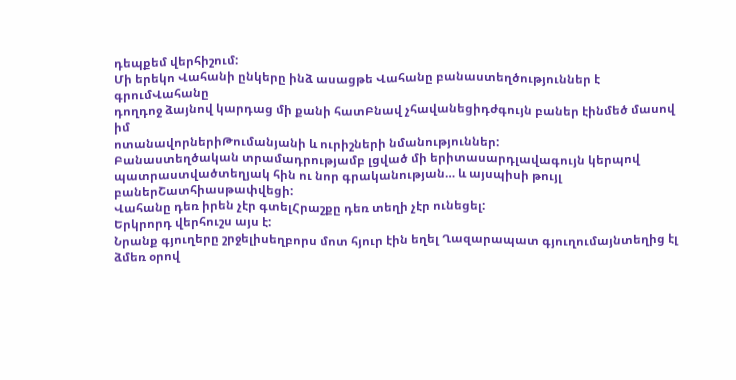դեպքեմ վերհիշում:
Մի երեկո Վահանի ընկերը ինձ ասացթե Վահանը բանաստեղծություններ է գրումՎահանը
դողդոջ ձայնով կարդաց մի քանի հատԲնավ չհավանեցիդժգույն բաներ էինմեծ մասով իմ
ոտանավորներիԹումանյանի և ուրիշների նմանություններ:
Բանաստեղծական տրամադրությամբ լցված մի երիտասարդլավագույն կերպով
պատրաստվածտեղյակ հին ու նոր գրականության… և այսպիսի թույլ բաներՇատհիասթափվեցի:
Վահանը դեռ իրեն չէր գտելՀրաշքը դեռ տեղի չէր ունեցել:
Երկրորդ վերհուշս այս է:
Նրանք գյուղերը շրջելիսեղբորս մոտ հյուր էին եղել Ղազարապատ գյուղումայնտեղից էլ
ձմեռ օրով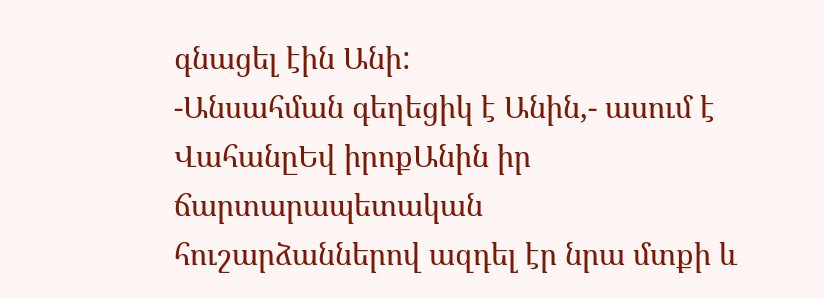գնացել էին Անի:
-Անսահման գեղեցիկ է Անին,- ասում է ՎահանըԵվ իրոքԱնին իր ճարտարապետական
հուշարձաններով ազդել էր նրա մտքի և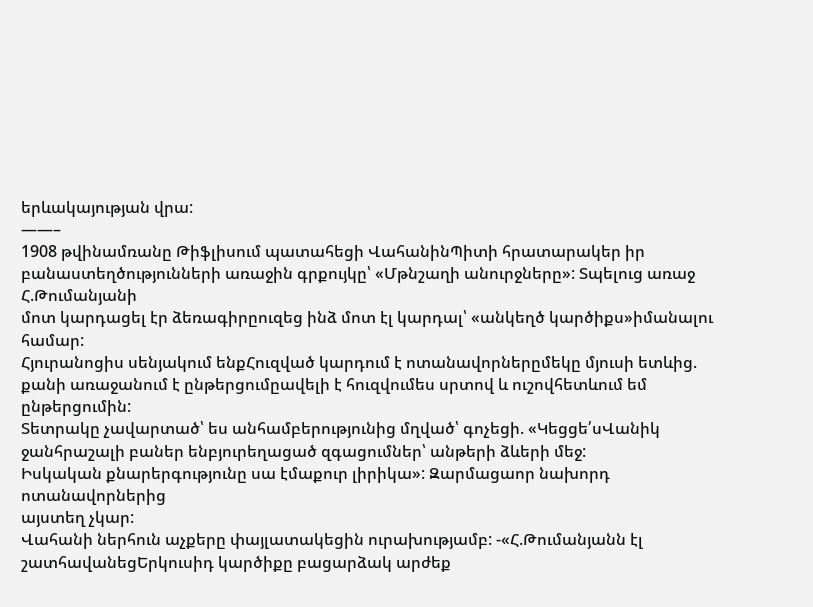երևակայության վրա:
——–
1908 թվինամռանը Թիֆլիսում պատահեցի ՎահանինՊիտի հրատարակեր իր
բանաստեղծությունների առաջին գրքույկը՝ «Մթնշաղի անուրջները»: Տպելուց առաջ Հ.Թումանյանի
մոտ կարդացել էր ձեռագիրըուզեց ինձ մոտ էլ կարդալ՝ «անկեղծ կարծիքս»իմանալու համար:
Հյուրանոցիս սենյակում ենքՀուզված կարդում է ոտանավորներըմեկը մյուսի ետևից.
քանի առաջանում է ընթերցումըավելի է հուզվումես սրտով և ուշովհետևում եմ ընթերցումին:
Տետրակը չավարտած՝ ես անհամբերությունից մղված՝ գոչեցի. «Կեցցե՛սՎանիկ ջանհրաշալի բաներ ենբյուրեղացած զգացումներ՝ անթերի ձևերի մեջ:
Իսկական քնարերգությունը սա էմաքուր լիրիկա»: Զարմացաոր նախորդ ոտանավորներից
այստեղ չկար:
Վահանի ներհուն աչքերը փայլատակեցին ուրախությամբ: -«Հ.Թումանյանն էլ շատհավանեցԵրկուսիդ կարծիքը բացարձակ արժեք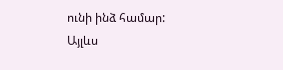ունի ինձ համար:
Այլևս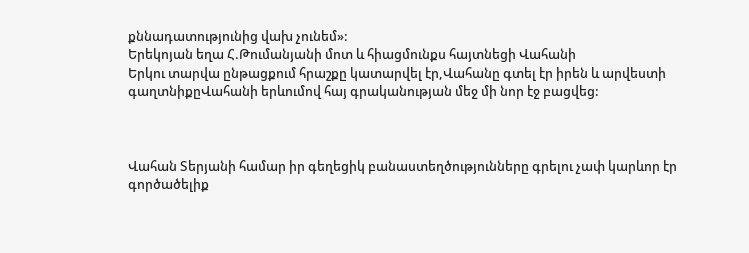քննադատությունից վախ չունեմ»:
Երեկոյան եղա Հ.Թումանյանի մոտ և հիացմունքս հայտնեցի Վահանի
Երկու տարվա ընթացքում հրաշքը կատարվել էր,Վահանը գտել էր իրեն և արվեստի
գաղտնիքըՎահանի երևումով հայ գրականության մեջ մի նոր էջ բացվեց:



Վահան Տերյանի համար իր գեղեցիկ բանաստեղծությունները գրելու չափ կարևոր էր
գործածելիք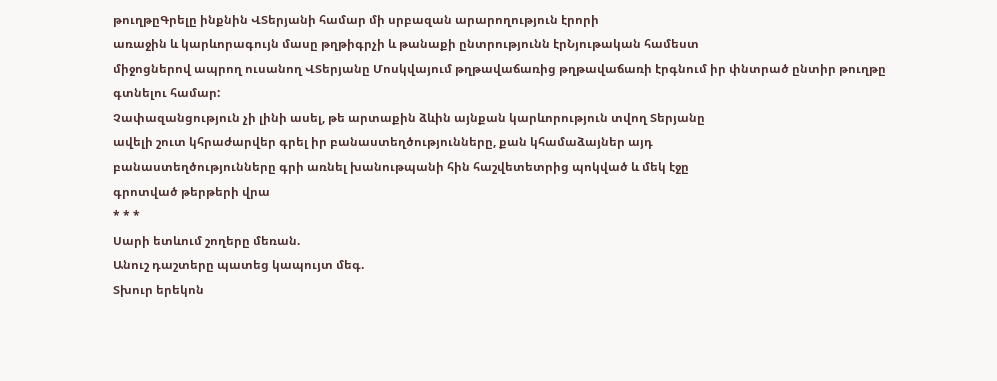թուղթըԳրելը ինքնին ՎՏերյանի համար մի սրբազան արարողություն էրորի
առաջին և կարևորագույն մասը թղթիգրչի և թանաքի ընտրությունն էրՆյութական համեստ
միջոցներով ապրող ուսանող ՎՏերյանը Մոսկվայում թղթավաճառից թղթավաճառի էրգնում իր փնտրած ընտիր թուղթը գտնելու համար:
Չափազանցություն չի լինի ասել, թե արտաքին ձևին այնքան կարևորություն տվող Տերյանը
ավելի շուտ կհրաժարվեր գրել իր բանաստեղծությունները, քան կհամաձայներ այդ
բանաստեղծությունները գրի առնել խանութպանի հին հաշվետետրից պոկված և մեկ էջը
գրոտված թերթերի վրա
* * *
Սարի ետևում շողերը մեռան.
Անուշ դաշտերը պատեց կապույտ մեգ.
Տխուր երեկոն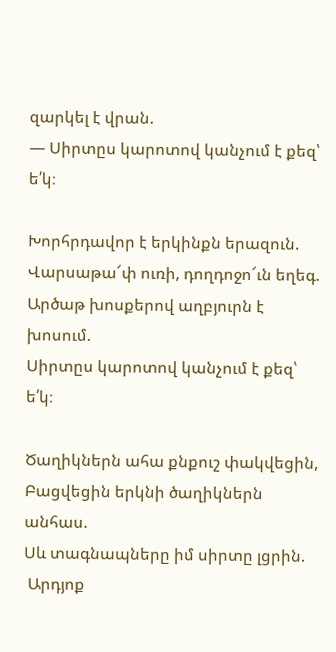զարկել է վրան.
— Սիրտըս կարոտով կանչում է քեզ՝ ե՛կ։

Խորհրդավոր է երկինքն երազուն.
Վարսաթա՜փ ուռի, դողդոջո՜ւն եղեգ.
Արծաթ խոսքերով աղբյուրն է խոսում.
Սիրտըս կարոտով կանչում է քեզ՝ ե՛կ։

Ծաղիկներն ահա քնքուշ փակվեցին,
Բացվեցին երկնի ծաղիկներն անհաս.
Սև տագնապները իմ սիրտը լցրին.
 Արդյոք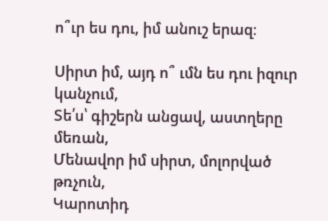ո՞ւր ես դու, իմ անուշ երազ։

Սիրտ իմ, այդ ո՞ ւմն ես դու իզուր կանչում,
Տե՛ս՝ գիշերն անցավ, աստղերը մեռան,
Մենավոր իմ սիրտ, մոլորված թռչուն,
Կարոտիդ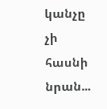կանչը չի հասնի նրան...